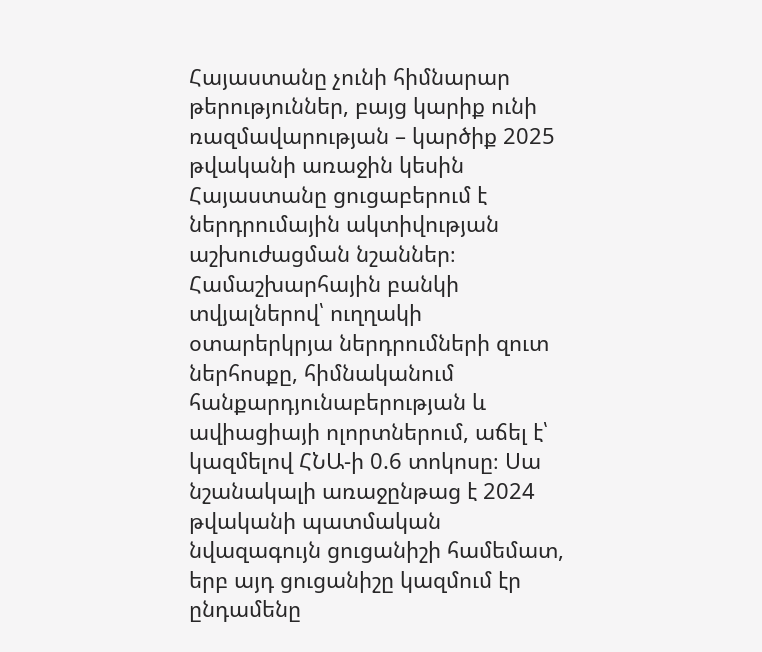Հայաստանը չունի հիմնարար թերություններ, բայց կարիք ունի ռազմավարության – կարծիք 2025 թվականի առաջին կեսին Հայաստանը ցուցաբերում է ներդրումային ակտիվության աշխուժացման նշաններ։ Համաշխարհային բանկի տվյալներով՝ ուղղակի օտարերկրյա ներդրումների զուտ ներհոսքը, հիմնականում հանքարդյունաբերության և ավիացիայի ոլորտներում, աճել է՝ կազմելով ՀՆԱ-ի 0.6 տոկոսը։ Սա նշանակալի առաջընթաց է 2024 թվականի պատմական նվազագույն ցուցանիշի համեմատ, երբ այդ ցուցանիշը կազմում էր ընդամենը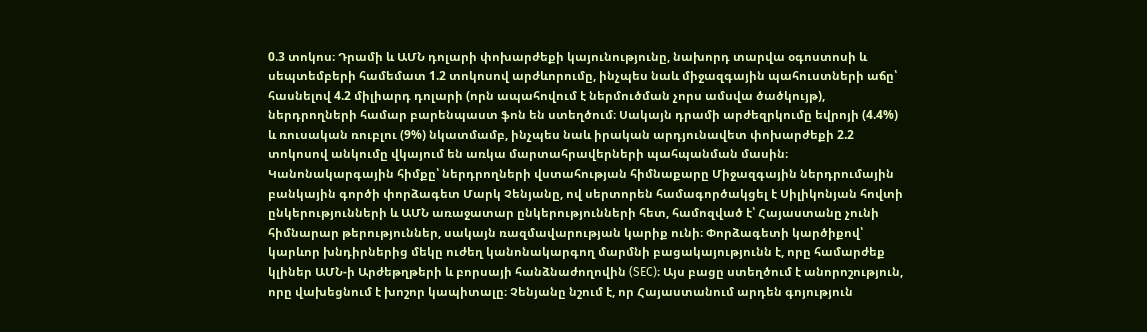0.3 տոկոս։ Դրամի և ԱՄՆ դոլարի փոխարժեքի կայունությունը, նախորդ տարվա օգոստոսի և սեպտեմբերի համեմատ 1.2 տոկոսով արժևորումը, ինչպես նաև միջազգային պահուստների աճը՝ հասնելով 4.2 միլիարդ դոլարի (որն ապահովում է ներմուծման չորս ամսվա ծածկույթ), ներդրողների համար բարենպաստ ֆոն են ստեղծում։ Սակայն դրամի արժեզրկումը եվրոյի (4.4%) և ռուսական ռուբլու (9%) նկատմամբ, ինչպես նաև իրական արդյունավետ փոխարժեքի 2.2 տոկոսով անկումը վկայում են առկա մարտահրավերների պահպանման մասին։ Կանոնակարգային հիմքը՝ ներդրողների վստահության հիմնաքարը Միջազգային ներդրումային բանկային գործի փորձագետ Մարկ Չենյանը, ով սերտորեն համագործակցել է Սիլիկոնյան հովտի ընկերությունների և ԱՄՆ առաջատար ընկերությունների հետ, համոզված է՝ Հայաստանը չունի հիմնարար թերություններ, սակայն ռազմավարության կարիք ունի։ Փորձագետի կարծիքով՝ կարևոր խնդիրներից մեկը ուժեղ կանոնակարգող մարմնի բացակայությունն է, որը համարժեք կլիներ ԱՄՆ-ի Արժեթղթերի և բորսայի հանձնաժողովին (SEC)։ Այս բացը ստեղծում է անորոշություն, որը վախեցնում է խոշոր կապիտալը։ Չենյանը նշում է, որ Հայաստանում արդեն գոյություն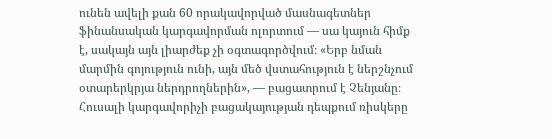ունեն ավելի քան 60 որակավորված մասնագետներ ֆինանսական կարգավորման ոլորտում — սա կայուն հիմք է, սակայն այն լիարժեք չի օգտագործվում։ «Երբ նման մարմին գոյություն ունի, այն մեծ վստահություն է ներշնչում օտարերկրյա ներդրողներին», — բացատրում է Չենյանը։ Հուսալի կարգավորիչի բացակայության դեպքում ռիսկերը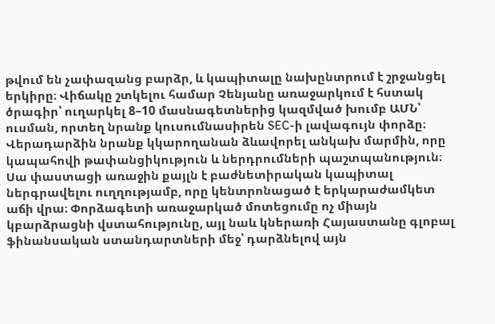թվում են չափազանց բարձր, և կապիտալը նախընտրում է շրջանցել երկիրը։ Վիճակը շտկելու համար Չենյանը առաջարկում է հստակ ծրագիր՝ ուղարկել 8–10 մասնագետներից կազմված խումբ ԱՄՆ՝ ուսման, որտեղ նրանք կուսումնասիրեն SEC-ի լավագույն փորձը։ Վերադարձին նրանք կկարողանան ձևավորել անկախ մարմին, որը կապահովի թափանցիկություն և ներդրումների պաշտպանություն։ Սա փաստացի առաջին քայլն է բաժնետիրական կապիտալ ներգրավելու ուղղությամբ, որը կենտրոնացած է երկարաժամկետ աճի վրա։ Փորձագետի առաջարկած մոտեցումը ոչ միայն կբարձրացնի վստահությունը, այլ նաև կներառի Հայաստանը գլոբալ ֆինանսական ստանդարտների մեջ՝ դարձնելով այն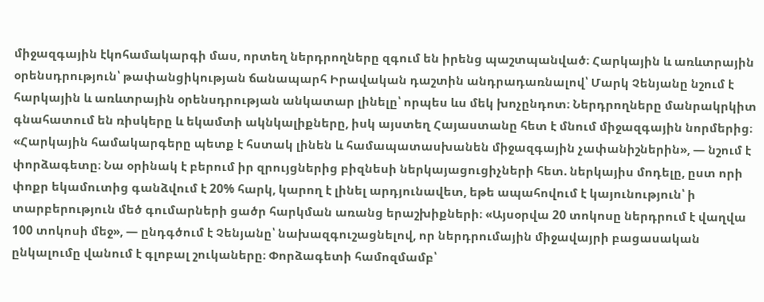միջազգային էկոհամակարգի մաս, որտեղ ներդրողները զգում են իրենց պաշտպանված։ Հարկային և առևտրային օրենսդրություն՝ թափանցիկության ճանապարհ Իրավական դաշտին անդրադառնալով՝ Մարկ Չենյանը նշում է հարկային և առևտրային օրենսդրության անկատար լինելը՝ որպես ևս մեկ խոչընդոտ։ Ներդրողները մանրակրկիտ գնահատում են ռիսկերը և եկամտի ակնկալիքները, իսկ այստեղ Հայաստանը հետ է մնում միջազգային նորմերից։ «Հարկային համակարգերը պետք է հստակ լինեն և համապատասխանեն միջազգային չափանիշներին», — նշում է փորձագետը։ Նա օրինակ է բերում իր զրույցներից բիզնեսի ներկայացուցիչների հետ. ներկայիս մոդելը, ըստ որի փոքր եկամուտից գանձվում է 20% հարկ, կարող է լինել արդյունավետ, եթե ապահովում է կայունություն՝ ի տարբերություն մեծ գումարների ցածր հարկման առանց երաշխիքների։ «Այսօրվա 20 տոկոսը ներդրում է վաղվա 100 տոկոսի մեջ», — ընդգծում է Չենյանը՝ նախազգուշացնելով, որ ներդրումային միջավայրի բացասական ընկալումը վանում է գլոբալ շուկաները։ Փորձագետի համոզմամբ՝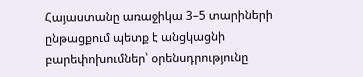Հայաստանը առաջիկա 3–5 տարիների ընթացքում պետք է անցկացնի բարեփոխումներ՝ օրենսդրությունը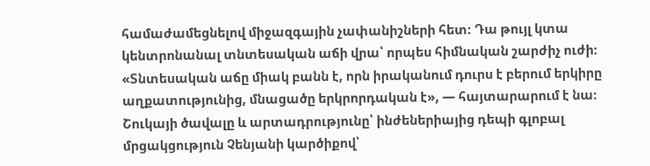համաժամեցնելով միջազգային չափանիշների հետ։ Դա թույլ կտա կենտրոնանալ տնտեսական աճի վրա՝ որպես հիմնական շարժիչ ուժի։ «Տնտեսական աճը միակ բանն է, որն իրականում դուրս է բերում երկիրը աղքատությունից, մնացածը երկրորդական է», — հայտարարում է նա։ Շուկայի ծավալը և արտադրությունը՝ ինժեներիայից դեպի գլոբալ մրցակցություն Չենյանի կարծիքով՝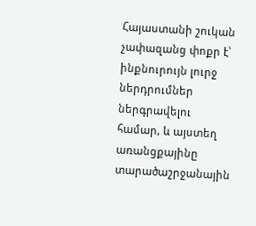Հայաստանի շուկան չափազանց փոքր է՝ ինքնուրույն լուրջ ներդրումներ ներգրավելու համար, և այստեղ առանցքայինը տարածաշրջանային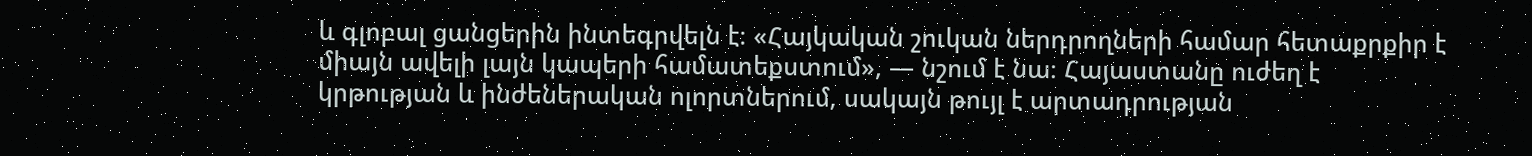և գլոբալ ցանցերին ինտեգրվելն է։ «Հայկական շուկան ներդրողների համար հետաքրքիր է միայն ավելի լայն կապերի համատեքստում», — նշում է նա։ Հայաստանը ուժեղ է կրթության և ինժեներական ոլորտներում, սակայն թույլ է արտադրության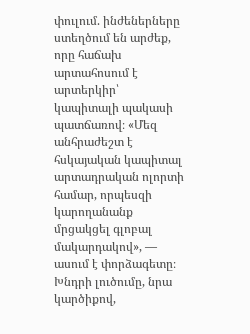փուլում. ինժեներները ստեղծում են արժեք, որը հաճախ արտահոսում է արտերկիր՝ կապիտալի պակասի պատճառով։ «Մեզ անհրաժեշտ է հսկայական կապիտալ արտադրական ոլորտի համար, որպեսզի կարողանանք մրցակցել գլոբալ մակարդակով», — ասում է փորձագետը։ Խնդրի լուծումը, նրա կարծիքով,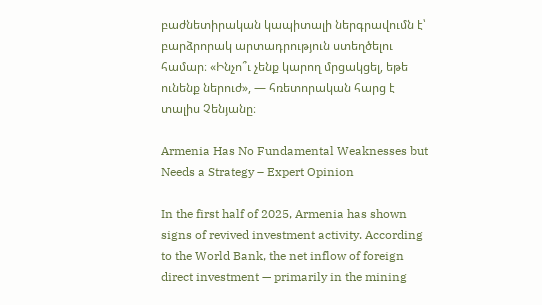բաժնետիրական կապիտալի ներգրավումն է՝ բարձրորակ արտադրություն ստեղծելու համար։ «Ինչո՞ւ չենք կարող մրցակցել, եթե ունենք ներուժ», — հռետորական հարց է տալիս Չենյանը։

Armenia Has No Fundamental Weaknesses but Needs a Strategy – Expert Opinion

In the first half of 2025, Armenia has shown signs of revived investment activity. According to the World Bank, the net inflow of foreign direct investment — primarily in the mining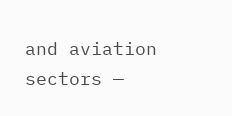and aviation sectors —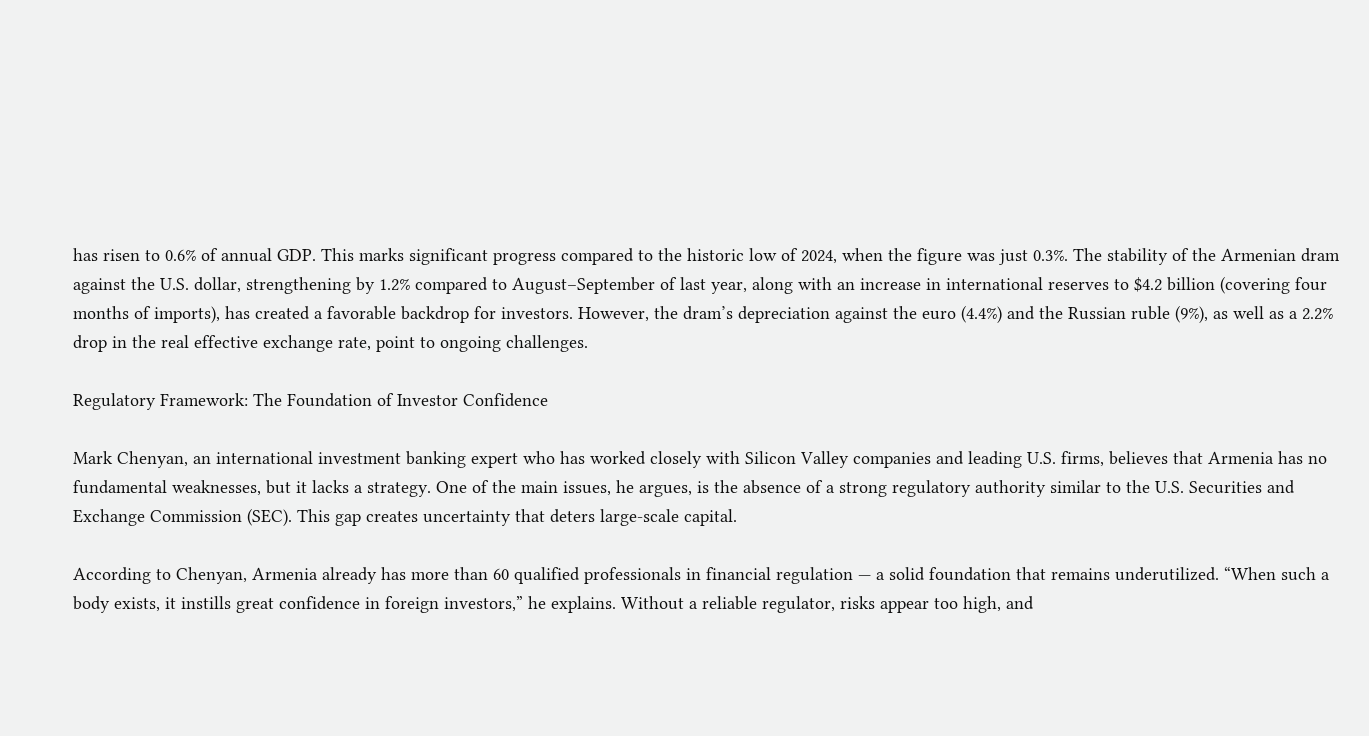has risen to 0.6% of annual GDP. This marks significant progress compared to the historic low of 2024, when the figure was just 0.3%. The stability of the Armenian dram against the U.S. dollar, strengthening by 1.2% compared to August–September of last year, along with an increase in international reserves to $4.2 billion (covering four months of imports), has created a favorable backdrop for investors. However, the dram’s depreciation against the euro (4.4%) and the Russian ruble (9%), as well as a 2.2% drop in the real effective exchange rate, point to ongoing challenges.

Regulatory Framework: The Foundation of Investor Confidence

Mark Chenyan, an international investment banking expert who has worked closely with Silicon Valley companies and leading U.S. firms, believes that Armenia has no fundamental weaknesses, but it lacks a strategy. One of the main issues, he argues, is the absence of a strong regulatory authority similar to the U.S. Securities and Exchange Commission (SEC). This gap creates uncertainty that deters large-scale capital.

According to Chenyan, Armenia already has more than 60 qualified professionals in financial regulation — a solid foundation that remains underutilized. “When such a body exists, it instills great confidence in foreign investors,” he explains. Without a reliable regulator, risks appear too high, and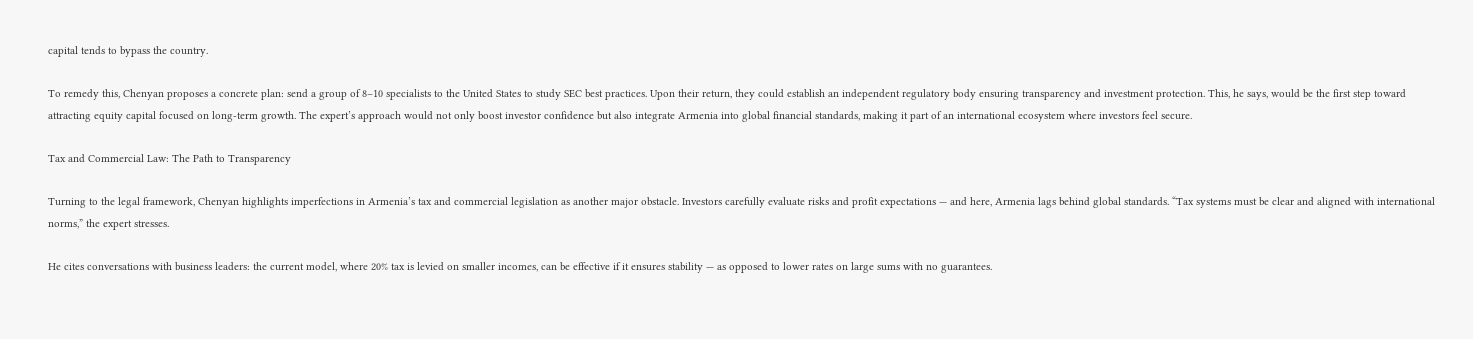capital tends to bypass the country.

To remedy this, Chenyan proposes a concrete plan: send a group of 8–10 specialists to the United States to study SEC best practices. Upon their return, they could establish an independent regulatory body ensuring transparency and investment protection. This, he says, would be the first step toward attracting equity capital focused on long-term growth. The expert’s approach would not only boost investor confidence but also integrate Armenia into global financial standards, making it part of an international ecosystem where investors feel secure.

Tax and Commercial Law: The Path to Transparency

Turning to the legal framework, Chenyan highlights imperfections in Armenia’s tax and commercial legislation as another major obstacle. Investors carefully evaluate risks and profit expectations — and here, Armenia lags behind global standards. “Tax systems must be clear and aligned with international norms,” the expert stresses.

He cites conversations with business leaders: the current model, where 20% tax is levied on smaller incomes, can be effective if it ensures stability — as opposed to lower rates on large sums with no guarantees.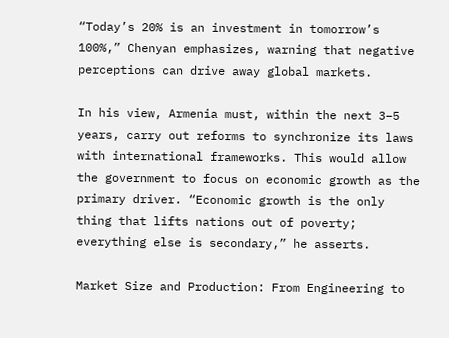“Today’s 20% is an investment in tomorrow’s 100%,” Chenyan emphasizes, warning that negative perceptions can drive away global markets.

In his view, Armenia must, within the next 3–5 years, carry out reforms to synchronize its laws with international frameworks. This would allow the government to focus on economic growth as the primary driver. “Economic growth is the only thing that lifts nations out of poverty; everything else is secondary,” he asserts.

Market Size and Production: From Engineering to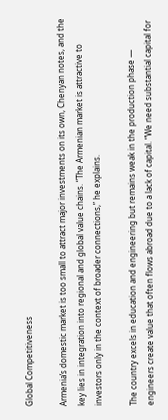Global Competitiveness

Armenia’s domestic market is too small to attract major investments on its own, Chenyan notes, and the key lies in integration into regional and global value chains. “The Armenian market is attractive to investors only in the context of broader connections,” he explains.

The country excels in education and engineering but remains weak in the production phase — engineers create value that often flows abroad due to a lack of capital. “We need substantial capital for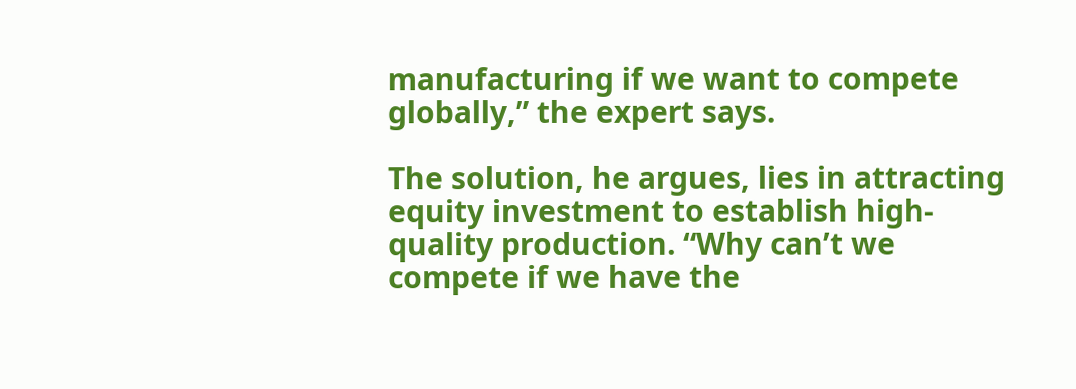manufacturing if we want to compete globally,” the expert says.

The solution, he argues, lies in attracting equity investment to establish high-quality production. “Why can’t we compete if we have the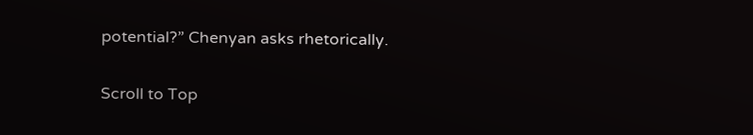potential?” Chenyan asks rhetorically.

Scroll to Top